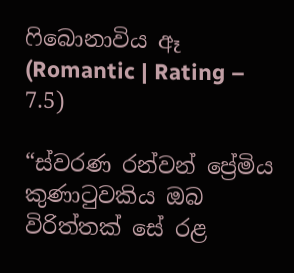ෆිබොනාවිය ඈ (Romantic | Rating – 7.5)

“ස්වරණ රන්වන් ප්‍රේමිය
කුණාටුවකිය ඔබ
විරිත්තක් සේ රළ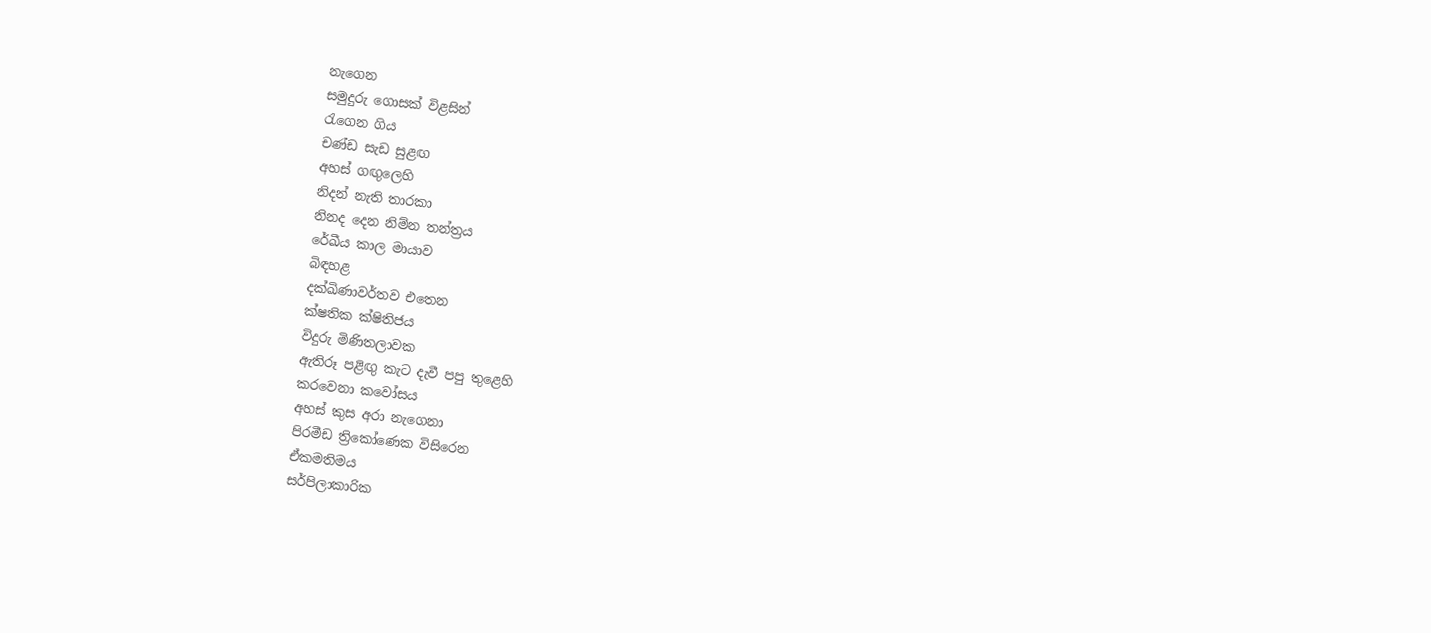නැගෙන
සමුදුරු ගොසක් විළසින්
රැගෙන ගිය
චණ්ඩ සැඩ සුළඟ
අහස් ගඟුලෙහි
නිදන් නැති තාරකා
නිනද දෙන නිම්න තන්ත්‍රය
රේඛීය කාල මායාව
බිඳහළ
දක්ඛිණාවර්තව එතෙන
ක්ෂතික ක්ෂිතිජය
විදුරු මිණිතලාවක
ඇතිරූ පළිඟු කැට දැවී පපු තුළෙහි
කරවෙනා කවෝසය
අහස් කුස අරා නැගෙනා
පිරමීඩ ත්‍රිකෝණෙක විසිරෙන
ඒකමතිමය
සර්පිලාකාරික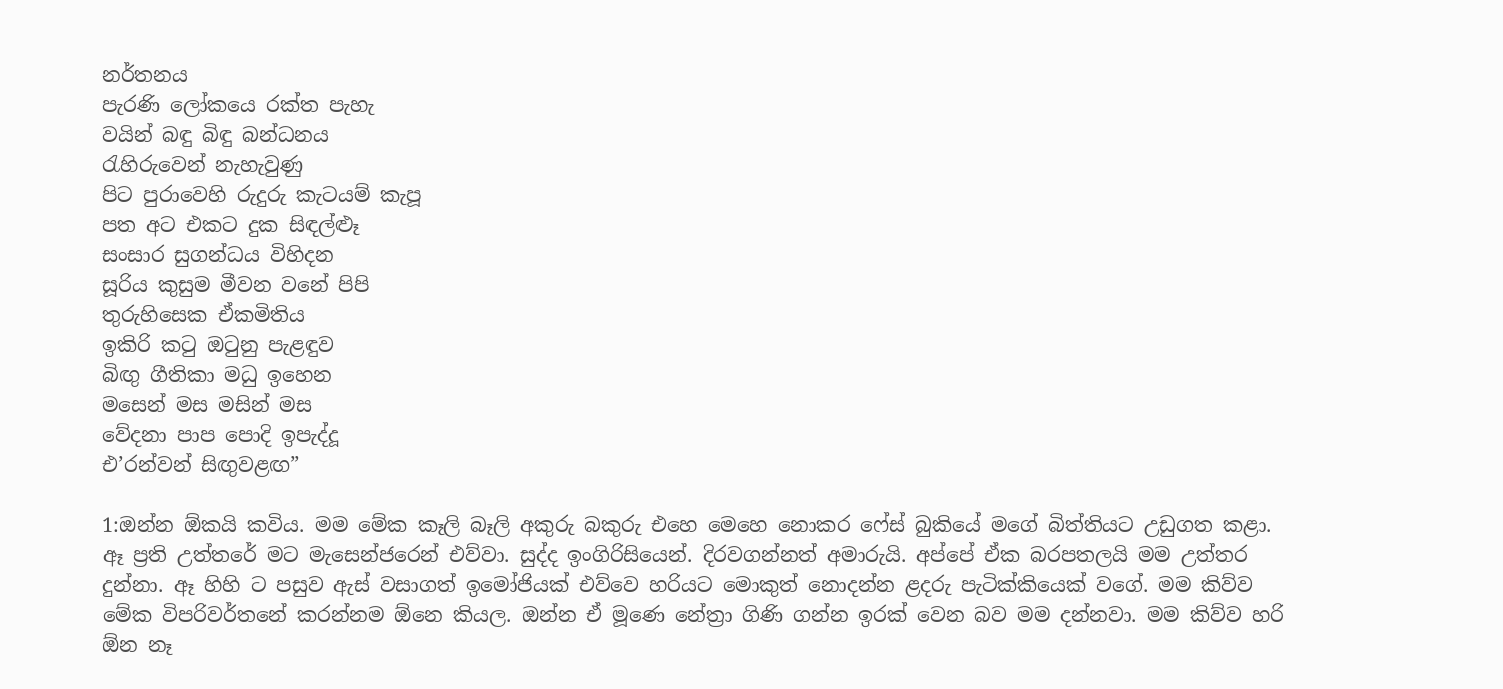නර්තනය
පැරණි ලෝකයෙ රක්ත පැහැ
වයින් බඳු බිඳු බන්ධනය
රැහිරුවෙන් නැහැවුණු
පිට පුරාවෙහි රුදුරු කැටයම් කැපූ
පත අට එකට දුක සිඳල්ළූ
සංසාර සුගන්ධය විහිදන
සූරිය කුසුම මීවන වනේ පිපි
තුරුහිසෙක ඒකමිතිය
ඉකිරි කටු ඔටුනු පැළඳුව
බිඟු ගීතිකා මධු ඉහෙන
මසෙන් මස මසින් මස
වේදනා පාප පොදි ඉපැද්දූ
එ’රන්වන් සිඟුවළඟ”

1:ඔන්න ඕකයි කවිය. මම මේක කෑලි බෑලි අකුරු බකුරු එහෙ මෙහෙ නොකර ෆේස් බුකියේ මගේ බිත්තියට උඩුගත කළා. ඈ ප්‍රති උත්තරේ මට මැසෙන්ජරෙන් එව්වා. සුද්ද ඉංගිරිසියෙන්. දිරවගන්නත් අමාරුයි. අප්පේ ඒක බරපතලයි මම උත්තර දුන්නා. ඈ හිහි ට පසුව ඇස් වසාගත් ඉමෝජියක් එව්වෙ හරියට මොකුත් නොදන්න ළදරු පැටික්කියෙක් වගේ. මම කිව්ව මේක විපරිවර්තනේ කරන්නම ඕනෙ කියල. ඔන්න ඒ මූණෙ නේත්‍රා ගිණි ගන්න ඉරක් වෙන බව මම දන්නවා. මම කිව්ව හරි ඕන නෑ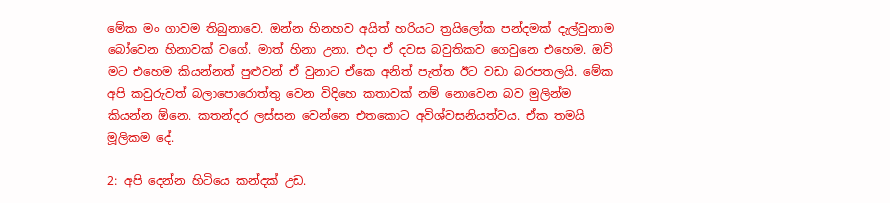මේක මං ගාවම තිබුනාවෙ. ඔන්න හිනහව අයිත් හරියට ත්‍රයිලෝක පන්දමක් දැල්වුනාම බෝවෙන හිනාවක් වගේ. මාත් හිනා උනා. එදා ඒ දවස බවුතිකව ගෙවුනෙ එහෙම. ඔව් මට එහෙම කියන්නත් පුළුවන් ඒ වුනාට ඒකෙ අනිත් පැත්ත ඊට වඩා බරපතලයි. මේක අපි කවුරුවත් බලාපොරොත්තු වෙන විදිහෙ කතාවක් නම් නොවෙන බව මුලින්ම කියන්න ඕනෙ. කතන්දර ලස්සන වෙන්නෙ එතකොට අවිශ්වසනියත්වය. ඒක තමයි මූලිකම දේ.

2: අපි දෙන්න හිටියෙ කන්දක් උඩ.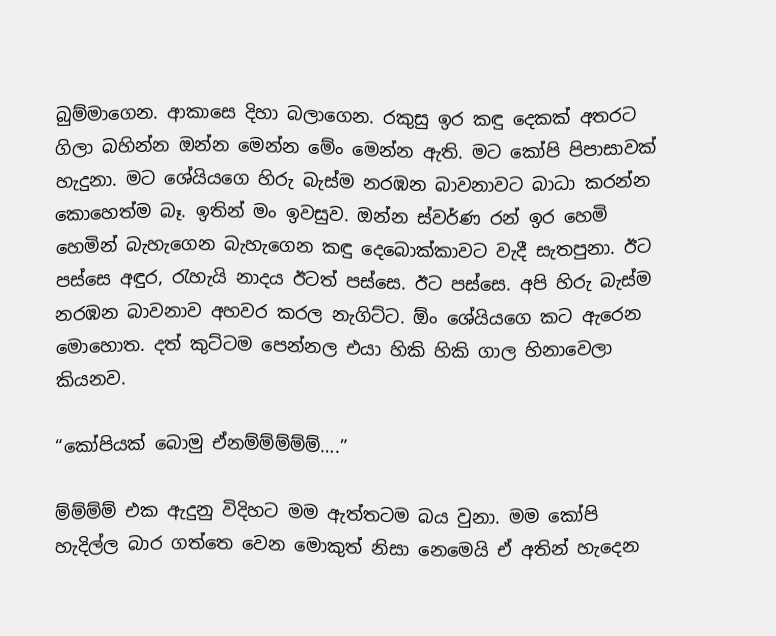බුම්මාගෙන. ආකාසෙ දිහා බලාගෙන. රකුසු ඉර කඳු දෙකක් අතරට ගිලා බහින්න ඔන්න මෙන්න මේං මෙන්න ඇති. මට කෝපි පිපාසාවක් හැදුනා. මට ශේයියගෙ හිරු බැස්ම නරඹන බාවනාවට බාධා කරන්න කොහෙත්ම බෑ. ඉතින් මං ඉවසුව. ඔන්න ස්වර්ණ රන් ඉර හෙමි හෙමින් බැහැගෙන බැහැගෙන කඳු දෙබොක්කාවට වැදී සැතපුනා. ඊට පස්සෙ අඳුර, රැහැයි නාදය ඊටත් පස්සෙ. ඊට පස්සෙ. අපි හිරු බැස්ම නරඹන බාවනාව අහවර කරල නැගිට්ට. ඕං ශේයියගෙ කට ඇරෙන මොහොත. දත් කුට්ටම පෙන්නල එයා හිකි හිකි ගාල හිනාවෙලා කියනව.

“කෝපියක් බොමු ඒනම්ම්ම්ම්ම්….”

ම්ම්ම්ම් එක ඇදුනු විදිහට මම ඇත්තටම බය වුනා. මම කෝපි හැදිල්ල බාර ගත්තෙ වෙන මොකුත් නිසා නෙමෙයි ඒ අතින් හැදෙන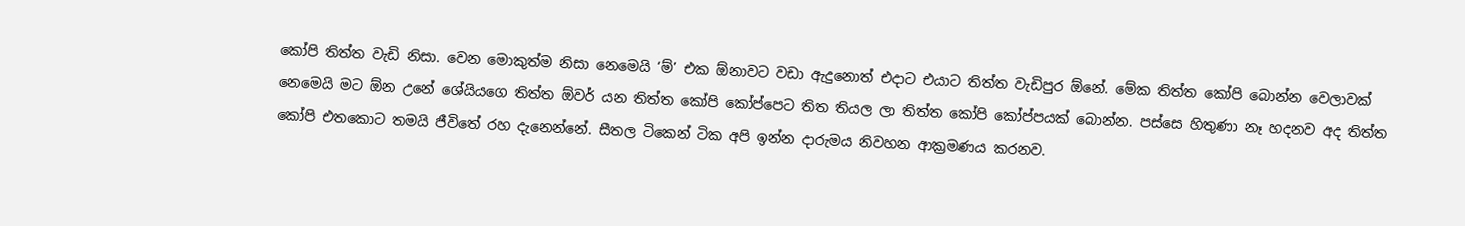කෝපි තිත්ත වැඩි නිසා. වෙන මොකුත්ම නිසා නෙමෙයි ‘ම්’ එක ඕනාවට වඩා ඇදුනොත් එදාට එයාට තිත්ත වැඩිපුර ඕනේ. මේක තිත්ත කෝපි බොන්න වෙලාවක් නෙමෙයි මට ඕන උනේ ශේයියගෙ තිත්ත ඕවර් යන තිත්ත කෝපි කෝප්පෙට තිත තියල ලා තිත්ත කෝපි කෝප්පයක් බොන්න. පස්සෙ හිතුණා නෑ හදනව අද තිත්ත කෝපි එතකොට තමයි ජීවිතේ රහ දැනෙන්නේ. සීතල ටිකෙන් ටික අපි ඉන්න දාරුමය නිවහන ආක්‍රමණය කරනව.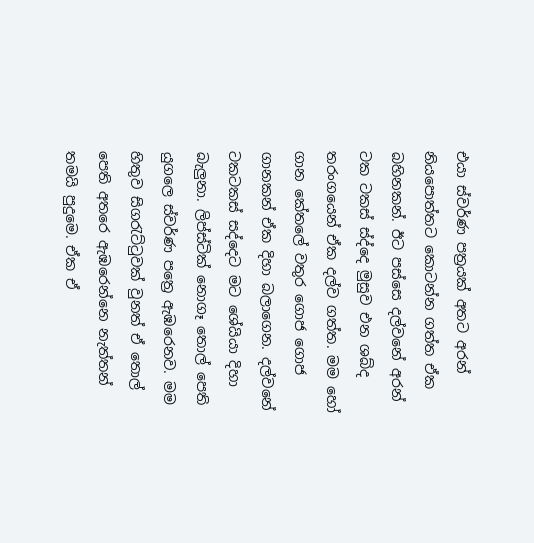එයා ස්වර්ණ පත්‍රයක් අතට අරන් නියපොත්තට කොටන්න ගත්ත ඒක බහිනකන්. ඊට පස්සෙ දල්වනේ අරන් ටක ටකස් ස්ද්දෙ මුසුව එන ශබ්ද තරංගයෙන් ඒක දල්ව ගත්ත. මම හෝ ගාන කේතලේ වතුර ගොජ ගොජ ගානකන් ඒක දිහා බලාගෙන. දල්වනේ ටකටකස් සද්දෙට මට ශේයියා දිහා බැලුනා. ලිප්ස්ටික් නොගෑ තොල් පෙති යුගලෙ ස්වර්ණ පත්‍රෙ ඇඹරෙනව. මම හිතුව සිගරැට්ටුවක් වුනත් ඒ තොල් පෙති අතරෙ ඇඹරෙන්නෙ නැත්තන් තමයි පුදුමෙ. ඒක ඒ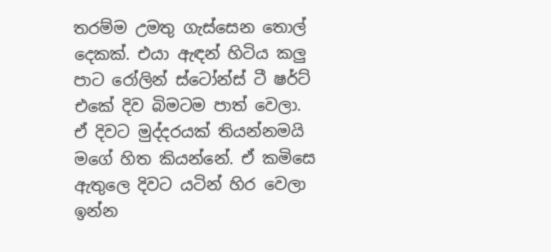තරම්ම උමතු ගැස්සෙන තොල් දෙකක්. එයා ඇඳන් හිටිය කලු පාට රෝලින් ස්ටෝන්ස් ටී ෂර්ට් එකේ දිව බිමටම පාත් වෙලා. ඒ දිවට මුද්දරයක් තියන්නමයි මගේ හිත කියන්නේ. ඒ කමිසෙ ඇතුලෙ දිවට යටින් හිර වෙලා ඉන්න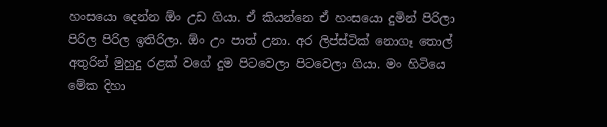හංසයො දෙන්න ඕං උඩ ගියා. ඒ කියන්නෙ ඒ හංසයො දුමින් පිරිලා පිරිල පිරිල ඉතිරිලා. ඕං උං පාත් උනා. අර ලිප්ස්ටික් නොගෑ තොල් අතුරින් මුහුදු රළක් වගේ දුම පිටවෙලා පිටවෙලා ගියා. මං හිටියෙ මේක දිහා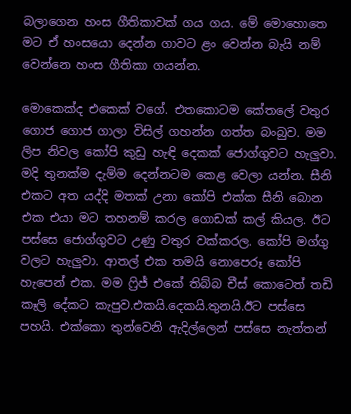බලාගෙන හංස ගීතිකාවක් ගය ගය. මේ මොහොතෙ මට ඒ හංසයො දෙන්න ගාවට ළං වෙන්න බැයි නම් වෙන්නෙ හංස ගීතිකා ගයන්න.

මොකෙක්ද එකෙක් වගේ. එතකොටම කේතලේ වතුර ගොජ ගොජ ගාලා විසිල් ගහන්න ගත්ත බංබුව. මම ලිප නිවල කෝපි කුඩු හැඳි දෙකක් ජොග්ගුවට හැලුවා. මදි තුනක්ම දැම්ම දෙන්නටම කෙළ වෙලා යන්න. සීනි එකට අත යද්දි මතක් උනා කෝපි එක්ක සීනි බොන එක එයා මට තහනම් කරල ගොඩක් කල් කියල. ඊට පස්සෙ ජොග්ගුවට උණු වතුර වක්කරල. කෝපි මග්ගු වලට හැලුවා. ආතල් එක තමයි නොපෙරූ කෝපි හැපෙන් එක. මම ෆ්‍රිජ් එකේ තිබ්බ චීස් කොටෙත් තඩි කෑලි දේකට කැපුව.එකයි.දෙකයි.තුනයි.ඊට පස්සෙ පහයි. එක්කො තුන්වෙනි ඇදිල්ලෙන් පස්සෙ නැත්තන්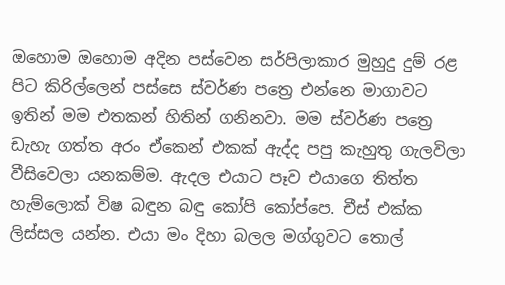ඔහොම ඔහොම අදින පස්වෙන සර්පිලාකාර මුහුදු දුම් රළ පිට කිරිල්ලෙන් පස්සෙ ස්වර්ණ පත්‍රෙ එන්නෙ මාගාවට ඉතින් මම එතකන් හිතින් ගනිනවා. මම ස්වර්ණ පත්‍රෙ ඩැහැ ගත්ත අරං ඒකෙන් එකක් ඇද්ද පපු කැහුතු ගැලවිලා වීසිවෙලා යනකම්ම. ඇදල එයාට පෑව එයාගෙ තිත්ත හැම්ලොක් විෂ බඳුන බඳු කෝපි කෝප්පෙ. චීස් එක්ක ලිස්සල යන්න. එයා මං දිහා බලල මග්ගුවට තොල්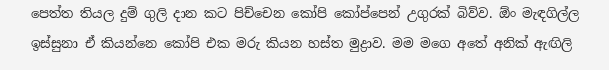පෙත්ත තියල දුම් ගුලි දාන කට පිච්චෙන කෝපි කෝප්පෙන් උගුරක් බිව්ව. ඕං මැඳගිල්ල ඉස්සුනා ඒ කියන්නෙ කෝපි එක මරු කියන හස්ත මුද්‍රාව. මම මගෙ අතේ අනික් ඇඟිලි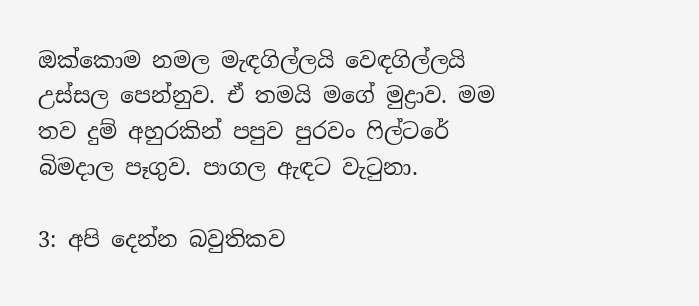ඔක්කොම නමල මැඳගිල්ලයි වෙඳගිල්ලයි උස්සල පෙන්නුව. ඒ තමයි මගේ මුද්‍රාව. මම තව දුම් අහුරකින් පපුව පුරවං ෆිල්ටරේ බිමදාල පෑගුව. පාගල ඇඳට වැටුනා.

3: අපි දෙන්න බවුතිකව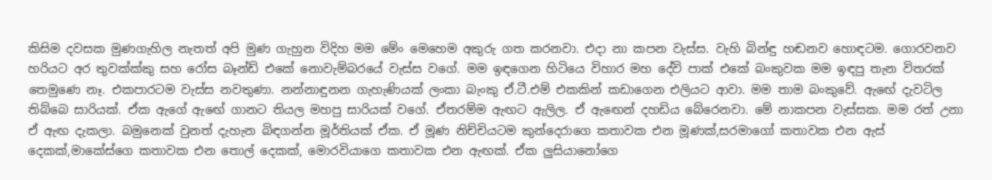කිසිම දවසක මුණගැහිල නැතත් අපි මුණ ගැහුන විදිහ මම මේං මෙහෙම අකුරු ගත කරනවා. එදා නා කපන වැස්ස. වැහි බින්ඳු හඬනව හොඳටම. ගොරවනව හරියට අර තුවක්ක්කු සහ රෝස බෑන්ඩ් එකේ නොවැම්බරයේ වැස්ස වගේ. මම ඉඳගෙන හිටියෙ විහාර මහ දේවි පාක් එකේ බංකුවක මම ඉඳපු තැන විතරක් තෙමුණෙ නෑ. එකපාරටම වැස්ස නවතුණා. නන්නාඳුනන ගැහැණියක් ලංකා බැංකු ඒ.ටී.එම් එකකින් කඩාගෙන එලියට ආවා. මම තාම බංකුවේ. ඇඟේ දැවටිල තිබ්බෙ සාරියක්. ඒක ඇගේ ඇඟේ ගානට තියල මහපු සාරියක් වගේ. ඒතරම්ම ඇඟට ඇලිල. ඒ ඇඟෙන් දහඩිය බේරෙනවා. මේ නාකපන වැස්සක. මම රත් උනා ඒ ඇඟ දැකලා. බමුනෙක් වුනත් දැහැන බිඳගන්න මූර්තියක් ඒක. ඒ මූණ නිච්චියටම කුන්දෙරාගෙ කතාවක එන මූණක්,සරමාගෝ කතාවක එන ඇස් දෙකක්,මාකේස්ගෙ කතාවක එන තොල් දෙකක්, මොරවියාගෙ කතාවක එන ඇඟක්. ඒක ලුසියානෝගෙ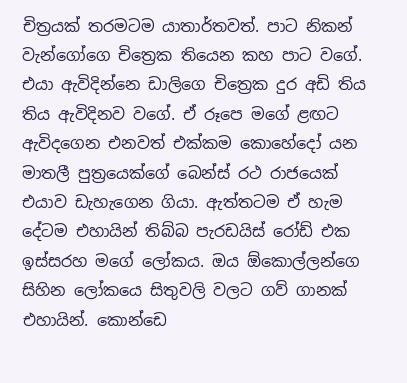චිත්‍රයක් තරමටම යාතාර්තවත්. පාට නිකන් වැන්ගෝගෙ චිත්‍රෙක තියෙන කහ පාට වගේ. එයා ඇවිදින්නෙ ඩාලිගෙ චිත්‍රෙක දුර අඩි තිය තිය ඇවිදිනව වගේ. ඒ රූපෙ මගේ ළඟට ඇවිදගෙන එනවත් එක්කම කොහේදෝ යන මාතලී පුත්‍රයෙක්ගේ බෙන්ස් රථ රාජයෙක් එයාව ඩැහැගෙන ගියා. ඇත්තටම ඒ හැම දේටම එහායින් තිබ්බ පැරඩයිස් රෝඩ් එක ඉස්සරහ මගේ ලෝකය. ඔය ඕකොල්ලන්ගෙ සිහින ලෝකයෙ සිතුවලි වලට ගව් ගානක් එහායින්. කොන්ඩෙ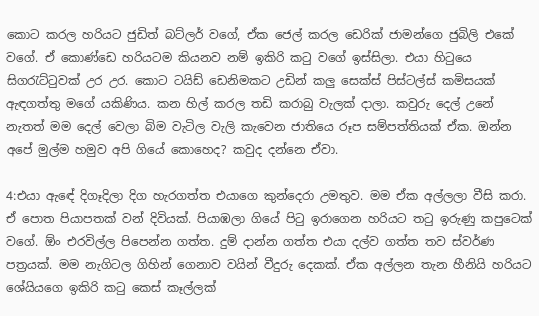කොට කරල හරියට ජුඩිත් බට්ලර් වගේ, ඒක ජෙල් කරල ඩෙරික් ජාමන්ගෙ ජුබිලි එකේ වගේ. ඒ කොණ්ඩෙ හරියටම කියනව නම් ඉකිරි කටු වගේ ඉස්සිලා. එයා හිටුයෙ සිගරැට්ටුවක් උර උර. කොට ටයිඩ් ඩෙනිමකට උඩින් කලු සෙක්ස් පිස්ටල්ස් කමිසයක් ඇඳගත්තු මගේ යකිණිය. කන හිල් කරල තඩි කරාබු වැලක් දාලා. කවුරු දෙල් උනේ නැතත් මම දෙල් වෙලා බිම වැටිල වැලි කැවෙන ජාතියෙ රූප සම්පත්තියක් ඒක. ඔන්න අපේ මුල්ම හමුව අපි ගියේ කොහෙද? කවුද දන්නෙ ඒවා.

4:එයා ඇඳේ දිගෑදිලා දිග හැරගත්ත එයාගෙ කුන්දෙරා උමතුව. මම ඒක අල්ලලා වීසි කරා. ඒ පොත පියාපතක් වන් දිවියක්. පියාඹලා ගියේ පිටු ඉරාගෙන හරියට තටු ඉරුණු කපුටෙක් වගේ. ඕං එරවිල්ල පිපෙන්න ගත්ත. දුම් දාන්න ගත්ත එයා දල්ව ගත්ත තව ස්වර්ණ පත්‍රයක්. මම නැගිටල ගිහින් ගෙනාව වයින් වීදුරු දෙකක්. ඒක අල්ලන තැන හීනියි හරියට ශේයියගෙ ඉකිරි කටු කෙස් කෑල්ලක්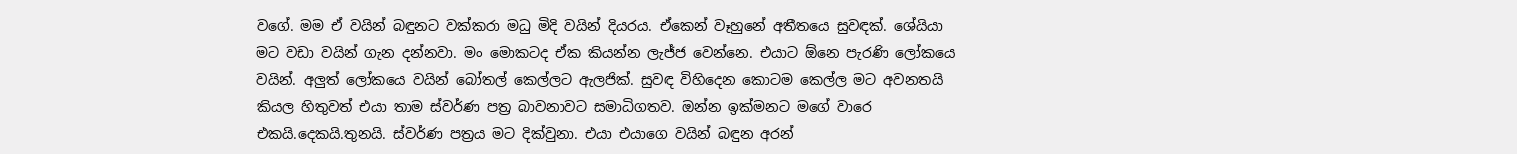වගේ. මම ඒ වයින් බඳුනට වක්කරා මධු මිදි වයින් දියරය. ඒකෙන් වෑහුනේ අතීතයෙ සුවඳක්. ශේයියා මට වඩා වයින් ගැන දන්නවා. මං මොකටද ඒක කියන්න ලැජ්ජ වෙන්නෙ. එයාට ඕනෙ පැරණි ලෝකයෙ වයින්. අලුත් ලෝකයෙ වයින් බෝතල් කෙල්ලට ඇලජික්. සුවඳ විහිදෙන කොටම කෙල්ල මට අවනතයි කියල හිතුවත් එයා තාම ස්වර්ණ පත්‍ර බාවනාවට සමාධිගතව. ඔන්න ඉක්මනට මගේ වාරෙ එකයි.දෙකයි.තුනයි. ස්වර්ණ පත්‍රය මට දික්වුනා. එයා එයාගෙ වයින් බඳුන අරන්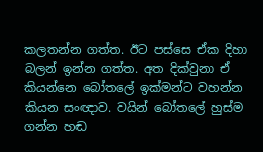කලතන්න ගත්ත. ඊට පස්සෙ ඒක දිහා බලන් ඉන්න ගත්ත. අත දික්වුනා ඒ කියන්නෙ බෝතලේ ඉක්මන්ට වහන්න කියන සංඥාව. වයින් බෝතලේ හුස්ම ගන්න හඬ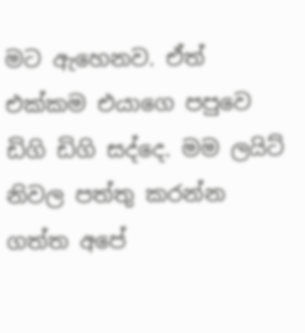මට ඇහෙනව. ඒත් එක්කම එයාගෙ පපුවෙ ඩිගි ඩිගි සද්දෙ. මම ලයිට් නිවල පත්තු කරන්න ගත්ත අපේ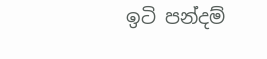ඉටි පන්දම්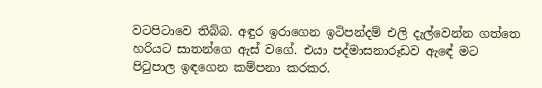වටපිටාවෙ තිබ්බ. අඳුර ඉරාගෙන ඉටිපන්දම් එලි දැල්වෙන්න ගත්තෙ හරියට සාතන්ගෙ ඇස් වගේ. එයා පද්මාසනාරූඩව ඇඳේ මට පිටුපාල ඉඳගෙන කම්පනා කරකර.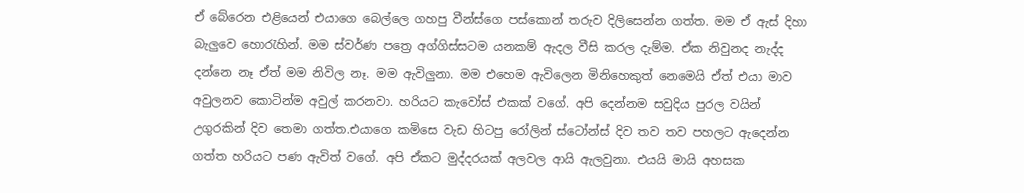ඒ බේරෙන එළියෙන් එයාගෙ බෙල්ලෙ ගහපු වීන්ස්ගෙ පස්කොන් තරුව දිලිසෙන්න ගත්ත. මම ඒ ඇස් දිහා බැලුවෙ හොරැහින්. මම ස්වර්ණ පත්‍රෙ අග්ගිස්සටම යනකම් ඇදල වීසි කරල දැම්ම. ඒක නිවුනද නැද්ද දන්නෙ නෑ ඒත් මම නිවිල නෑ. මම ඇවිලුනා. මම එහෙම ඇවිලෙන මිනිහෙකුත් නෙමෙයි ඒත් එයා මාව අවුලනව කොටින්ම අවුල් කරනවා. හරියට කැවෝස් එකක් වගේ. අපි දෙන්නම සවුදිය පුරල වයින් උගුරකින් දිව තෙමා ගත්ත.එයාගෙ කමිසෙ වැඩ හිටපු රෝලින් ස්ටෝන්ස් දිව තව තව පහලට ඇදෙන්න ගත්ත හරියට පණ ඇවිත් වගේ. අපි ඒකට මුද්දරයක් අලවල ආයි ඇලවුනා. එයයි මායි අහසක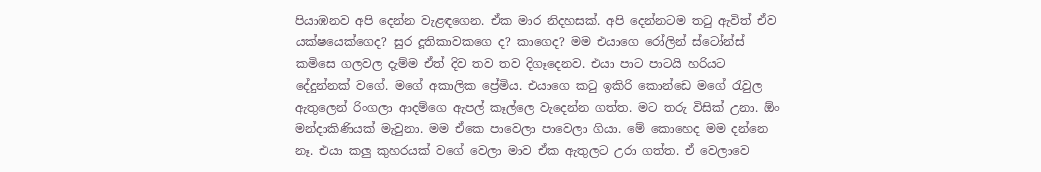පියාඹනව අපි දෙන්න වැළඳගෙන. ඒක මාර නිදහසක්. අපි දෙන්නටම තටු ඇවිත් ඒව යක්ෂයෙක්ගෙද? සුර දූතිකාවකගෙ ද? කාගෙද? මම එයාගෙ රෝලින් ස්ටෝන්ස් කමිසෙ ගලවල දැම්ම ඒත් දිව තව තව දිගෑදෙනව. එයා පාට පාටයි හරියට දේදුන්නක් වගේ. මගේ අකාලික ප්‍රේමිය. එයාගෙ කටු ඉකිරි කොන්ඩෙ මගේ රැවුල ඇතුලෙන් රිංගලා ආදම්ගෙ ඇපල් කෑල්ලෙ වැදෙන්න ගත්ත. මට තරු විසික් උනා. ඕං මන්දාකිණියක් මැවුනා. මම ඒකෙ පාවෙලා පාවෙලා ගියා. මේ කොහෙද මම දන්නෙ නෑ. එයා කලු කුහරයක් වගේ වෙලා මාව ඒක ඇතුලට උරා ගත්ත. ඒ වෙලාවෙ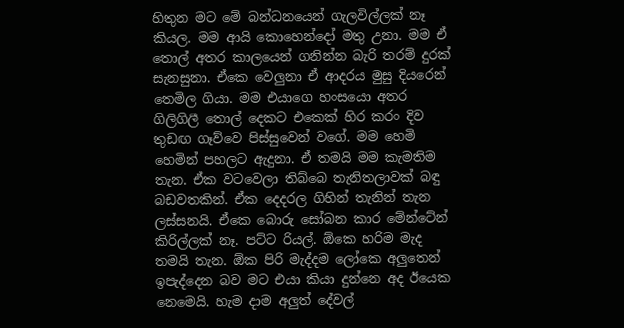හිතුන මට මේ බන්ධනයෙන් ගැලවිල්ලක් නෑ කියල. මම ආයි කොහෙන්දෝ මතු උනා. මම ඒ තොල් අතර කාලයෙන් ගනින්න බැරි තරම් දුරක් සැනසුනා. ඒකෙ වෙලුනා ඒ ආදරය මුසු දියරෙන් තෙමිල ගියා. මම එයාගෙ හංසයො අතර ගිලිගිලී තොල් දෙකට එකෙක් හිර කරං දිව තුඩඟ ගෑව්වෙ පිස්සුවෙන් වගේ. මම හෙමි හෙමින් පහලට ඇදුනා. ඒ තමයි මම කැමතිම තැන. ඒක වටවෙලා තිබ්බෙ තැනිතලාවක් බඳු බඩවතකින්. ඒක දෙදරල ගිහින් තැනින් තැන ලස්සනයි. ඒකෙ බොරු සෝබන කාර මේන්ටේන් කිරිල්ලක් නෑ. පට්ට රියල්. ඕකෙ හරිම මැද තමයි තැන. ඕක පිරි මැද්දම ලෝකෙ අලුතෙන් ඉපැද්දෙන බව මට එයා කියා දුන්නෙ අද ඊයෙක නෙමෙයි. හැම දාම අලුත් දේවල්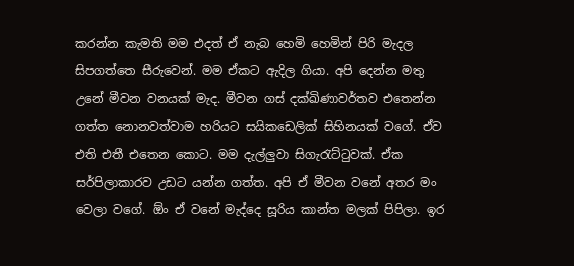කරන්න කැමති මම එදත් ඒ නැබ හෙමි හෙමින් පිරි මැදල සිපගත්තෙ සීරුවෙන්. මම ඒකට ඇදිල ගියා. අපි දෙන්න මතු උනේ මීවන වනයක් මැද. මීවන ගස් දක්ඛිණාවර්තව එතෙන්න ගත්ත නොනවත්වාම හරියට සයිකඩෙලික් සිහිනයක් වගේ. ඒව එති එතී එතෙන කොට. මම දැල්ලුවා සිගැරැට්ටුවක්. ඒක සර්පිලාකාරව උඩට යන්න ගත්ත. අපි ඒ මීවන වනේ අතර මං වෙලා වගේ. ඕං ඒ වනේ මැද්දෙ සූරිය කාන්ත මලක් පිපිලා. ඉර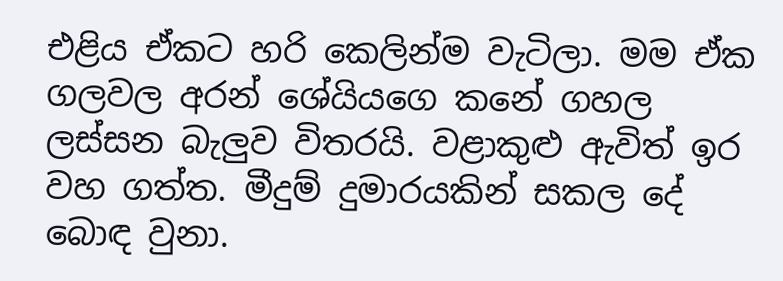එළිය ඒකට හරි කෙලින්ම වැටිලා. මම ඒක ගලවල අරන් ශේයියගෙ කනේ ගහල ලස්සන බැලුව විතරයි. වළාකුළු ඇවිත් ඉර වහ ගත්ත. මීදුම් දුමාරයකින් සකල දේ බොඳ වුනා.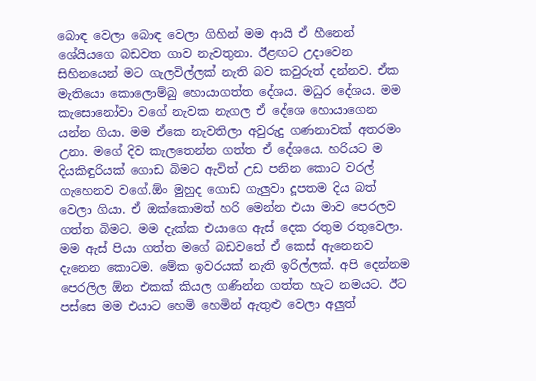බොඳ වෙලා බොඳ වෙලා ගිහින් මම ආයි ඒ හීනෙන් ශේයියගෙ බඩවත ගාව නැවතුනා. ඊළඟට උදාවෙන සිහිනයෙන් මට ගැලවිල්ලක් නැති බව කවුරුත් දන්නව. ඒක මැතියො කොලොම්බු හොයාගත්ත දේශය. මධුර දේශය. මම කැසොනෝවා වගේ නැවක නැගල ඒ දේශෙ හොයාගෙන යන්න ගියා. මම ඒකෙ නැවතිලා අවුරුදු ගණනාවක් අතරමං උනා. මගේ දිව කැලතෙන්න ගත්ත ඒ දේශයෙ. හරියට ම දියකිඳුරියක් ගොඩ බිමට ඇවිත් උඩ පනින කොට වරල් ගැහෙනව වගේ.ඕං මුහුද ගොඩ ගැලුවා දූපතම දිය බත් වෙලා ගියා. ඒ ඔක්කොමත් හරි මෙන්න එයා මාව පෙරලව ගත්ත බිමට. මම දැක්ක එයාගෙ ඇස් දෙක රතුම රතුවෙලා. මම ඇස් පියා ගත්ත මගේ බඩවතේ ඒ කෙස් ඇනෙනව දැනෙන කොටම. මේක ඉවරයක් නැති ඉරිල්ලක්. අපි දෙන්නම පෙරලිල ඕන එකක් කියල ගණින්න ගත්ත හැට නමයට. ඊට පස්සෙ මම එයාට හෙමි හෙමින් ඇතුළු වෙලා අලුත්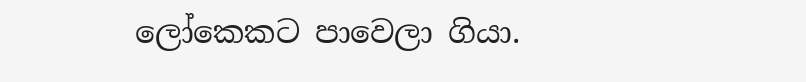ලෝකෙකට පාවෙලා ගියා.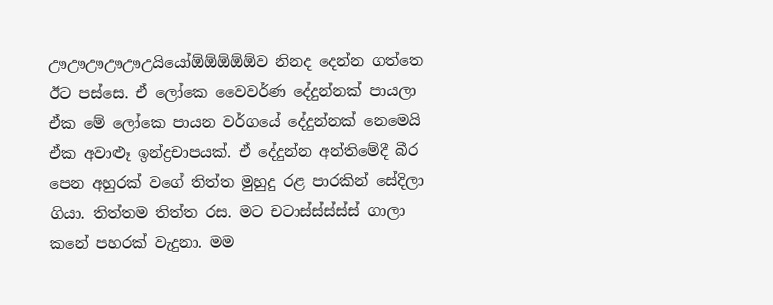ඌඌඌඌඌඋයියෝඕඕඕඕඕව නිනද දෙන්න ගත්තෙ ඊට පස්සෙ. ඒ ලෝකෙ වෛවර්ණ දේදුන්නක් පායලා ඒක මේ ලෝකෙ පායන වර්ගයේ දේදුන්නක් නෙමෙයි ඒක අවාළූ ඉන්ද්‍රචාපයක්. ඒ දේදුන්න අන්තිමේදී බීර පෙන අහුරක් වගේ තිත්ත මුහුදු රළ පාරකින් සේදිලා ගියා. තිත්තම තිත්ත රස. මට චටාස්ස්ස්ස්ස් ගාලා කනේ පහරක් වැදුනා. මම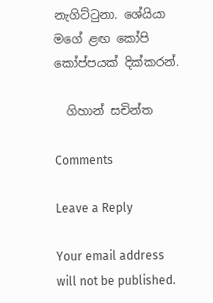නැගිට්ටුනා. ශේයියා මගේ ළඟ කෝපි කෝප්පයක් දික්කරන්.

  ගිහාන් සචින්ත

Comments

Leave a Reply

Your email address will not be published.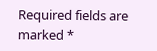Required fields are marked *